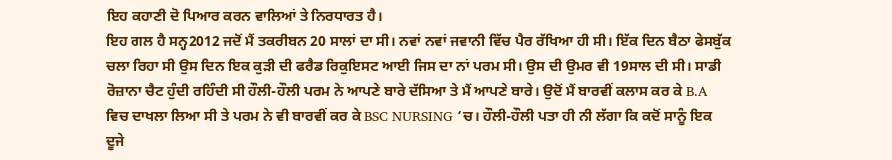ਇਹ ਕਹਾਣੀ ਦੋ ਪਿਆਰ ਕਰਨ ਵਾਲਿਆਂ ਤੇ ਨਿਰਧਾਰਤ ਹੈ।
ਇਹ ਗਲ ਹੈ ਸਨ੍ਹ2012 ਜਦੋਂ ਮੈਂ ਤਕਰੀਬਨ 20 ਸਾਲਾਂ ਦਾ ਸੀ। ਨਵਾਂ ਨਵਾਂ ਜਵਾਨੀ ਵਿੱਚ ਪੈਰ ਰੱਖਿਆ ਹੀ ਸੀ। ਇੱਕ ਦਿਨ ਬੈਠਾ ਫੇਸਬੁੱਕ ਚਲਾ ਰਿਹਾ ਸੀ ਉਸ ਦਿਨ ਇਕ ਕੁੜੀ ਦੀ ਫਰੈਡ ਰਿਕੁਇਸਟ ਆਈ ਜਿਸ ਦਾ ਨਾਂ ਪਰਮ ਸੀ। ਉਸ ਦੀ ਉਮਰ ਵੀ 19ਸਾਲ ਦੀ ਸੀ। ਸਾਡੀ ਰੋਜ਼ਾਨਾ ਚੈਟ ਹੁੰਦੀ ਰਹਿੰਦੀ ਸੀ ਹੌਲੀ-ਹੌਲੀ ਪਰਮ ਨੇ ਆਪਣੇ ਬਾਰੇ ਦੱਸਿਆ ਤੇ ਮੈਂ ਆਪਣੇ ਬਾਰੇ। ਉਦੋਂ ਮੈਂ ਬਾਰਵੀਂ ਕਲਾਸ ਕਰ ਕੇ B.A ਵਿਚ ਦਾਖਲਾ ਲਿਆ ਸੀ ਤੇ ਪਰਮ ਨੇ ਵੀ ਬਾਰਵੀਂ ਕਰ ਕੇ BSC NURSING ‘ਚ। ਹੌਲੀ-ਹੌਲੀ ਪਤਾ ਹੀ ਨੀ ਲੱਗਾ ਕਿ ਕਦੋਂ ਸਾਨੂੰ ਇਕ ਦੂਜੇ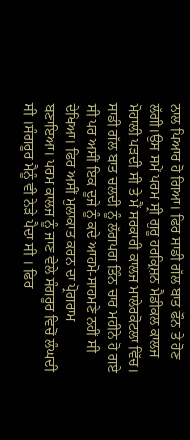ਨਾਲ ਪਿਆਰ ਹੋ ਗਿਆ। ਫਿਰ ਸਾਡੀ ਗੱਲ ਬਾਤ ਫੌਨ ਤੇ ਹੋਣ ਲੱਗੀ।ਉਸ ਸਮੇਂ ਪਰਮ ਸ੍ਰੀ ਗੁਰੂ ਹਰਕ੍ਰਿਸ਼ਨ ਮੈਡੀਕਲ ਕਾਲਜ ਮੋਹਾਲੀ ਪੜਦੀ ਸੀ ਤੇ ਮੈਂ ਸਰਕਾਰੀ ਕਾਲਜ ਮਾਲੇਰਕੋਟਲਾ ਵਿੱਚ। ਸਾਡੀ ਗੱਲ ਬਾਤ ਚਲਦੀ ਨੂੰ ਲੱਗਪਗ ਤਿੰਨ ਚਾਰ ਮਹੀਨੇ ਹੋ ਗਏ ਸੀ ਪਰ ਅਸੀਂ ਇਕ ਦੂਜੇ ਨੂੰ ਕਦੇ ਆਹਮੋ-ਸਾਹਮਣੇ ਨਹੀਂ ਸੀ ਦੇਖਿਆ। ਫਿਰ ਅਸੀਂ ਮੁਲਾਕਾਤ ਕਰਨ ਦਾ ਪ੍ਰੋਗਰਾਮ ਬਣਾਇਆ। ਪਰਮ ਕਾਲਜ ਨੂੰ ਜਾਣ ਵੇਲੇ ਸੰਗਰੂਰ ਵਿਚੋਂ ਲੰਘਦੀ ਸੀ ।ਸੰਗਰੂਰ ਮੈਨੂੰ ਵੀ ਨੇੜੇ ਪੈਦਾ ਸੀ । ਫਿਰ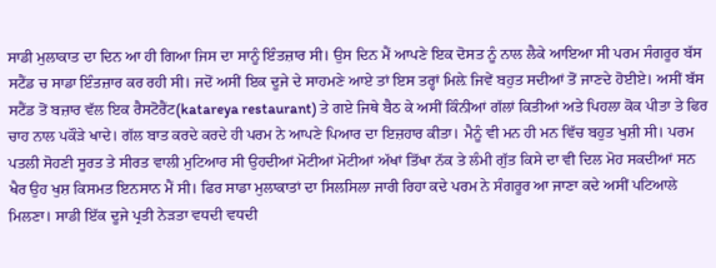ਸਾਡੀ ਮੁਲਾਕਾਤ ਦਾ ਦਿਨ ਆ ਹੀ ਗਿਆ ਜਿਸ ਦਾ ਸਾਨੂੰ ਇੰਤਜ਼ਾਰ ਸੀ। ਉਸ ਦਿਨ ਮੈਂ ਆਪਣੇ ਇਕ ਦੋਸਤ ਨੂੰ ਨਾਲ ਲੈਕੇ ਆਇਆ ਸੀ ਪਰਮ ਸੰਗਰੂਰ ਬੱਸ ਸਟੈਂਡ ਚ ਸਾਡਾ ਇੰਤਜ਼ਾਰ ਕਰ ਰਹੀ ਸੀ। ਜਦੋਂ ਅਸੀਂ ਇਕ ਦੂਜੇ ਦੇ ਸਾਹਮਣੇ ਆਏ ਤਾਂ ਇਸ ਤਰ੍ਹਾਂ ਮਿਲ਼ੇ ਜਿਵੇਂ ਬਹੁਤ ਸਦੀਆਂ ਤੋਂ ਜਾਣਦੇ ਹੋਈਏ। ਅਸੀਂ ਬੱਸ ਸਟੈਂਡ ਤੋਂ ਬਜ਼ਾਰ ਵੱਲ ਇਕ ਰੈਸਟੋਰੈਂਟ(katareya restaurant) ਤੇ ਗਏ ਜਿਥੇ ਬੈਠ ਕੇ ਅਸੀਂ ਕਿੰਨੀਆਂ ਗੱਲਾਂ ਕਿਤੀਆਂ ਅਤੇ ਪਿਹਲਾ ਕੋਕ ਪੀਤਾ ਤੇ ਫਿਰ ਚਾਹ ਨਾਲ ਪਕੌੜੇ ਖਾਦੇ। ਗੱਲ ਬਾਤ ਕਰਦੇ ਕਰਦੇ ਹੀ ਪਰਮ ਨੇ ਆਪਣੇ ਪਿਆਰ ਦਾ ਇਜ਼ਹਾਰ ਕੀਤਾ। ਮੈਨੂੰ ਵੀ ਮਨ ਹੀ ਮਨ ਵਿੱਚ ਬਹੁਤ ਖੁਸ਼ੀ ਸੀ। ਪਰਮ ਪਤਲੀ ਸੋਹਣੀ ਸੂਰਤ ਤੇ ਸੀਰਤ ਵਾਲੀ ਮੁਟਿਆਰ ਸੀ ਉਹਦੀਆਂ ਮੋਟੀਆਂ ਮੋਟੀਆਂ ਅੱਖਾਂ ਤਿੱਖਾ ਨੱਕ ਤੇ ਲੰਮੀ ਗੁੱਤ ਕਿਸੇ ਦਾ ਵੀ ਦਿਲ ਮੋਹ ਸਕਦੀਆਂ ਸਨ ਖੈਰ ਉਹ ਖੁਸ਼ ਕਿਸਮਤ ਇਨਸਾਨ ਮੈਂ ਸੀ। ਫਿਰ ਸਾਡਾ ਮੁਲਾਕਾਤਾਂ ਦਾ ਸਿਲਸਿਲਾ ਜਾਰੀ ਰਿਹਾ ਕਦੇ ਪਰਮ ਨੇ ਸੰਗਰੂਰ ਆ ਜਾਣਾ ਕਦੇ ਅਸੀਂ ਪਟਿਆਲੇ ਮਿਲਣਾ। ਸਾਡੀ ਇੱਕ ਦੂਜੇ ਪ੍ਰਤੀ ਨੇੜਤਾ ਵਧਦੀ ਵਧਦੀ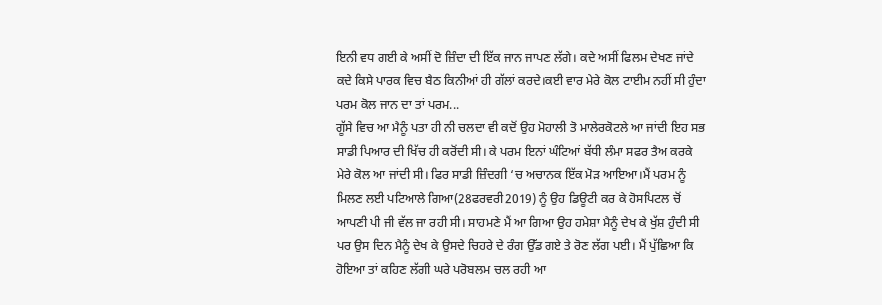ਇਨੀ ਵਧ ਗਈ ਕੇ ਅਸੀਂ ਦੋ ਜ਼ਿੰਦਾ ਦੀ ਇੱਕ ਜਾਨ ਜਾਪਣ ਲੱਗੇ। ਕਦੇ ਅਸੀਂ ਫਿਲਮ ਦੇਖਣ ਜਾਂਦੇ ਕਦੇ ਕਿਸੇ ਪਾਰਕ ਵਿਚ ਬੈਠ ਕਿਨੀਆਂ ਹੀ ਗੱਲਾਂ ਕਰਦੇ।ਕਈ ਵਾਰ ਮੇਰੇ ਕੋਲ ਟਾਈਮ ਨਹੀਂ ਸੀ ਹੁੰਦਾ ਪਰਮ ਕੋਲ ਜਾਨ ਦਾ ਤਾਂ ਪਰਮ...
ਗੂੱਸੇ ਵਿਚ ਆ ਮੈਨੂੰ ਪਤਾ ਹੀ ਨੀ ਚਲਦਾ ਵੀ ਕਦੋਂ ਉਹ ਮੋਹਾਲੀ ਤੋ ਮਾਲੇਰਕੋਟਲੇ ਆ ਜਾਂਦੀ ਇਹ ਸਭ ਸਾਡੀ ਪਿਆਰ ਦੀ ਖਿੱਚ ਹੀ ਕਰੋਂਦੀ ਸੀ। ਕੇ ਪਰਮ ਇਨਾਂ ਘੰਟਿਆਂ ਬੱਧੀ ਲੰਮਾ ਸਫਰ ਤੈਅ ਕਰਕੇ ਮੇਰੇ ਕੋਲ ਆ ਜਾਂਦੀ ਸੀ। ਫਿਰ ਸਾਡੀ ਜ਼ਿੰਦਗੀ ‘ਚ ਅਚਾਨਕ ਇੱਕ ਮੋੜ ਆਇਆ।ਮੈਂ ਪਰਮ ਨੂੰ ਮਿਲਣ ਲਈ ਪਟਿਆਲੇ ਗਿਆ(28ਫਰਵਰੀ2019) ਨੂੰ ਉਹ ਡਿਊਟੀ ਕਰ ਕੇ ਹੋਸਪਿਟਲ ਚੋਂ ਆਪਣੀ ਪੀ ਜੀ ਵੱਲ ਜਾ ਰਹੀ ਸੀ। ਸਾਹਮਣੇ ਮੈਂ ਆ ਗਿਆ ਉਹ ਹਮੇਸ਼ਾ ਮੈਨੂੰ ਦੇਖ ਕੇ ਖੁੱਸ਼ ਹੁੰਦੀ ਸੀ ਪਰ ਉਸ ਦਿਨ ਮੈਨੂੰ ਦੇਖ ਕੇ ਉਸਦੇ ਚਿਹਰੇ ਦੇ ਰੰਗ ਉੱਡ ਗਏ ਤੇ ਰੋਣ ਲੱਗ ਪਈ। ਮੈਂ ਪੁੱਛਿਆ ਕਿ ਹੋਇਆ ਤਾਂ ਕਹਿਣ ਲੱਗੀ ਘਰੇ ਪਰੋਬਲਮ ਚਲ ਰਹੀ ਆ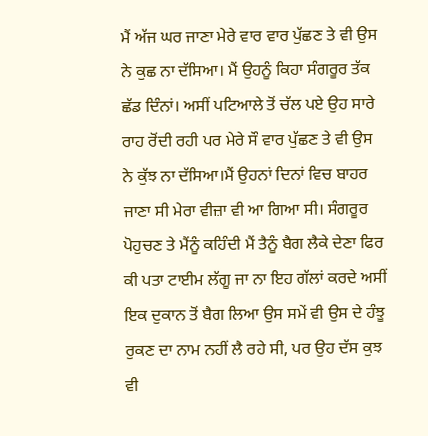ਮੈਂ ਅੱਜ ਘਰ ਜਾਣਾ ਮੇਰੇ ਵਾਰ ਵਾਰ ਪੁੱਛਣ ਤੇ ਵੀ ਉਸ ਨੇ ਕੁਛ ਨਾ ਦੱਸਿਆ। ਮੈਂ ਉਹਨੂੰ ਕਿਹਾ ਸੰਗਰੂਰ ਤੱਕ ਛੱਡ ਦਿੰਨਾਂ। ਅਸੀਂ ਪਟਿਆਲੇ ਤੋਂ ਚੱਲ ਪਏ ਉਹ ਸਾਰੇ ਰਾਹ ਰੋਂਦੀ ਰਹੀ ਪਰ ਮੇਰੇ ਸੌ ਵਾਰ ਪੁੱਛਣ ਤੇ ਵੀ ਉਸ ਨੇ ਕੁੱਝ ਨਾ ਦੱਸਿਆ।ਮੈਂ ਉਹਨਾਂ ਦਿਨਾਂ ਵਿਚ ਬਾਹਰ ਜਾਣਾ ਸੀ ਮੇਰਾ ਵੀਜ਼ਾ ਵੀ ਆ ਗਿਆ ਸੀ। ਸੰਗਰੂਰ ਪੋਹੁਚਣ ਤੇ ਮੈਂਨੂੰ ਕਹਿੰਦੀ ਮੈਂ ਤੈਨੂੰ ਬੈਗ ਲੈਕੇ ਦੇਣਾ ਫਿਰ ਕੀ ਪਤਾ ਟਾਈਮ ਲੱਗੂ ਜਾ ਨਾ ਇਹ ਗੱਲਾਂ ਕਰਦੇ ਅਸੀਂ ਇਕ ਦੁਕਾਨ ਤੋਂ ਬੈਗ ਲਿਆ ਉਸ ਸਮੇਂ ਵੀ ਉਸ ਦੇ ਹੰਝੂ ਰੁਕਣ ਦਾ ਨਾਮ ਨਹੀਂ ਲੈ ਰਹੇ ਸੀ, ਪਰ ਉਹ ਦੱਸ ਕੁਝ ਵੀ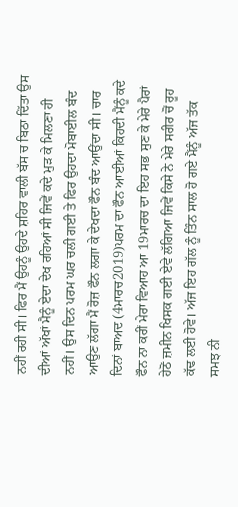ਨਹੀਂ ਰਹੀ ਸੀ। ਫਿਰ ਮੈਂ ਉਹਨੂੰ ਉਹਦੇ ਸ਼ਹਿਰ ਵਾਲੀ ਬੱਸ ਚ ਬਿਠਾ ਦਿੱਤਾ ਉਸ ਦੀਆਂ ਅੱਖਾਂ ਮੈਨੂੰ ਏਦਾ ਦੇਖ ਰਹਿਆਂ ਸੀ ਜਿਵੇਂ ਕਦੇ ਮੁੜ ਕੇ ਮਿਲਣਾ ਹੀ ਨਹੀਂ। ਉਸ ਦਿਨ ਪਰਮ ਘਰ ਚਲੀ ਗਈ ਤੇ ਫਿਰ ਉਹਦਾ ਮੋਬਾਈਲ ਬੰਦ ਆਉਣ ਲੱਗਾ ਮੈਂ ਰੋਜ਼ ਫੌਨ ਲਗਾ ਕੇ ਦੇਖਦਾ ਫੌਨ ਬੰਦ ਆਉਂਦਾ ਸੀ। ਚਾਰ ਦਿਨਾਂ ਬਾਅਦ (4ਮਾਰਚ2019)ਪਰਮ ਦਾ ਫੌਨ ਆਈਆਂ ਕਿਹਦੀ ਮੈਂਨੂੰ ਕਦੇ ਫੌਨ ਨਾ ਕਰੀਂ ਮੇਰਾ ਵਿਆਹ ਆ 19ਮਾਰਚ ਦਾ ਇਹ ਸਭ ਸੁਣ ਕੇ ਮੇਰੇ ਪੈਰਾਂ ਹੇਠੋਂ ਜ਼ਮੀਨ ਖਿਸਕ ਗਈ ਏਵੇ ਲੱਗਿਆ ਜਿਵੇਂ ਕਿਸੇ ਨੇ ਮੇਰੇ ਸਰੀਰ ਚੋਂ ਰੂਹ ਕੱਢ ਲਈ ਹੋਵੇ। ਅੱਜ ਇਹ ਗੱਲ ਨੂੰ ਤਿੰਨ ਸਾਲ ਹੋ ਗਏ ਮੈਂਨੂੰ ਅੱਜ ਤੱਕ ਸਮਝ ਨੀ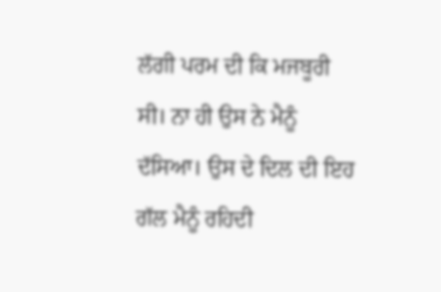ਲੱਗੀ ਪਰਮ ਦੀ ਕਿ ਮਜਬੂਰੀ ਸੀ। ਨਾ ਹੀ ਉਸ ਨੇ ਮੈਨੂੰ ਦੱਸਿਆ। ਉਸ ਦੇ ਦਿਲ ਦੀ ਇਹ ਗੱਲ ਮੈਨੂੰ ਰਹਿਦੀ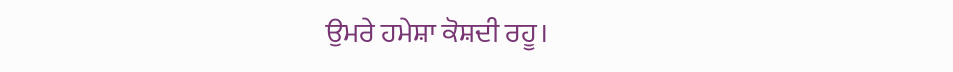ਉਮਰੇ ਹਮੇਸ਼ਾ ਕੋਸ਼ਦੀ ਰਹੂ।